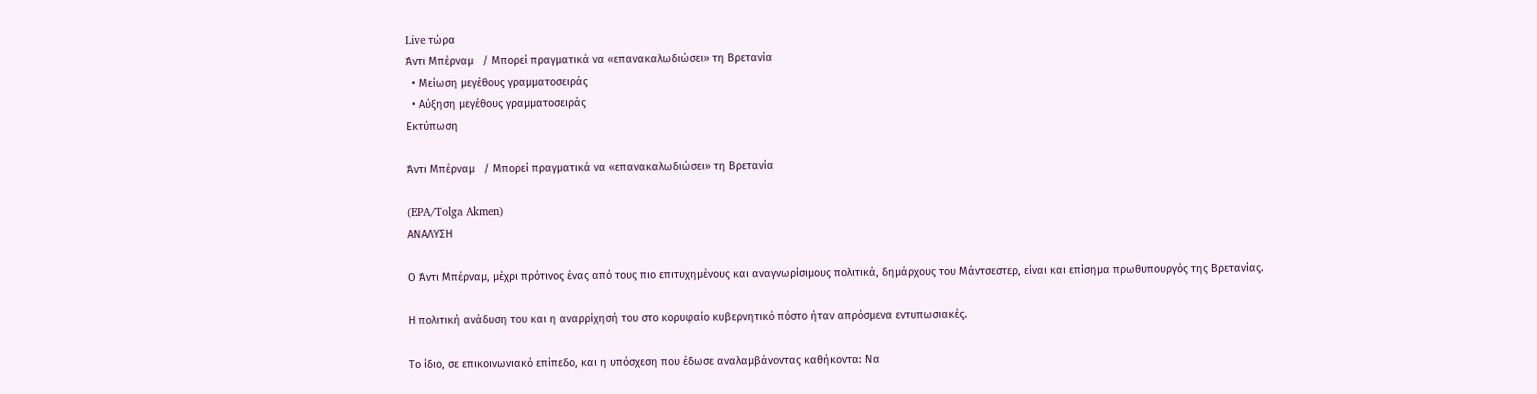Live τώρα
Άντι Μπέρναμ   / Μπορεί πραγματικά να «επανακαλωδιώσει» τη Βρετανία
  • Μείωση μεγέθους γραμματοσειράς
  • Αύξηση μεγέθους γραμματοσειράς
Εκτύπωση

Άντι Μπέρναμ   / Μπορεί πραγματικά να «επανακαλωδιώσει» τη Βρετανία

(EPA/Tolga Akmen)
ΑΝΑΛΥΣΗ

Ο Άντι Μπέρναμ, μέχρι πρότινος ένας από τους πιο επιτυχημένους και αναγνωρίσιμους πολιτικά, δημάρχους του Μάντσεστερ, είναι και επίσημα πρωθυπουργός της Βρετανίας.

Η πολιτική ανάδυση του και η αναρρίχησή του στο κορυφαίο κυβερνητικό πόστο ήταν απρόσμενα εντυπωσιακές.

Το ίδιο, σε επικοινωνιακό επίπεδο, και η υπόσχεση που έδωσε αναλαμβάνοντας καθήκοντα: Να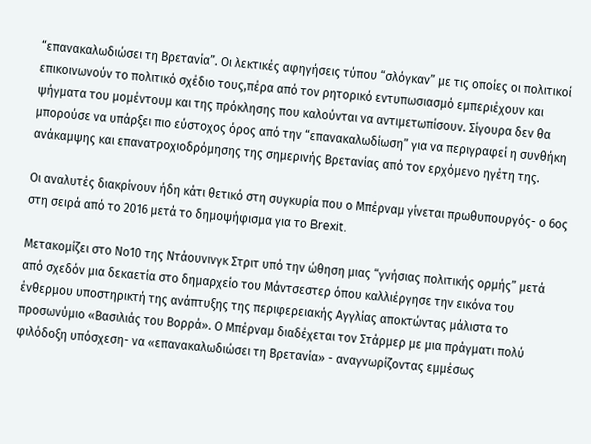“επανακαλωδιώσει τη Βρετανία”. Οι λεκτικές αφηγήσεις τύπου “σλόγκαν” με τις οποίες οι πολιτικοί επικοινωνούν το πολιτικό σχέδιο τους,πέρα από τον ρητορικό εντυπωσιασμό εμπεριέχουν και ψήγματα του μομέντουμ και της πρόκλησης που καλούνται να αντιμετωπίσουν. Σίγουρα δεν θα μπορούσε να υπάρξει πιο εύστοχος όρος από την “επανακαλωδίωση” για να περιγραφεί η συνθήκη ανάκαμψης και επανατροχιοδρόμησης της σημερινής Βρετανίας από τον ερχόμενο ηγέτη της.

Οι αναλυτές διακρίνουν ήδη κάτι θετικό στη συγκυρία που ο Μπέρναμ γίνεται πρωθυπουργός- ο 6ος στη σειρά από το 2016 μετά το δημοψήφισμα για το Brexit.

Μετακομίζει στο Νο10 της Ντάουνινγκ Στριτ υπό την ώθηση μιας “γνήσιας πολιτικής ορμής” μετά από σχεδόν μια δεκαετία στο δημαρχείο του Μάντσεστερ όπου καλλιέργησε την εικόνα του ένθερμου υποστηρικτή της ανάπτυξης της περιφερειακής Αγγλίας αποκτώντας μάλιστα το προσωνύμιο «Βασιλιάς του Βορρά». Ο Μπέρναμ διαδέχεται τον Στάρμερ με μια πράγματι πολύ φιλόδοξη υπόσχεση- να «επανακαλωδιώσει τη Βρετανία» - αναγνωρίζοντας εμμέσως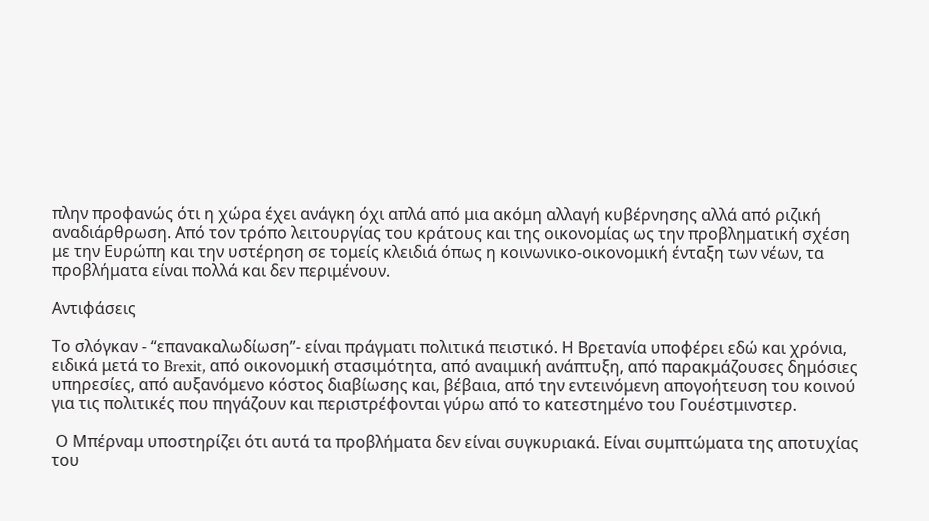πλην προφανώς ότι η χώρα έχει ανάγκη όχι απλά από μια ακόμη αλλαγή κυβέρνησης αλλά από ριζική αναδιάρθρωση. Από τον τρόπο λειτουργίας του κράτους και της οικονομίας ως την προβληματική σχέση με την Ευρώπη και την υστέρηση σε τομείς κλειδιά όπως η κοινωνικο-οικονομική ένταξη των νέων, τα προβλήματα είναι πολλά και δεν περιμένουν.

Αντιφάσεις

Το σλόγκαν - “επανακαλωδίωση”- είναι πράγματι πολιτικά πειστικό. Η Βρετανία υποφέρει εδώ και χρόνια, ειδικά μετά το Brexit, από οικονομική στασιμότητα, από αναιμική ανάπτυξη, από παρακμάζουσες δημόσιες υπηρεσίες, από αυξανόμενο κόστος διαβίωσης και, βέβαια, από την εντεινόμενη απογοήτευση του κοινού για τις πολιτικές που πηγάζουν και περιστρέφονται γύρω από το κατεστημένο του Γουέστμινστερ.

 Ο Μπέρναμ υποστηρίζει ότι αυτά τα προβλήματα δεν είναι συγκυριακά. Είναι συμπτώματα της αποτυχίας του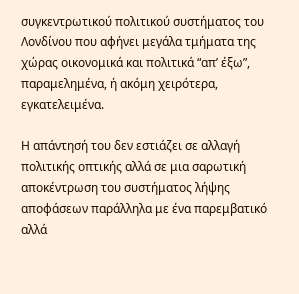συγκεντρωτικού πολιτικού συστήματος του Λονδίνου που αφήνει μεγάλα τμήματα της χώρας οικονομικά και πολιτικά “απ’ έξω”, παραμελημένα, ή ακόμη χειρότερα, εγκατελειμένα.

Η απάντησή του δεν εστιάζει σε αλλαγή πολιτικής οπτικής αλλά σε μια σαρωτική αποκέντρωση του συστήματος λήψης αποφάσεων παράλληλα με ένα παρεμβατικό αλλά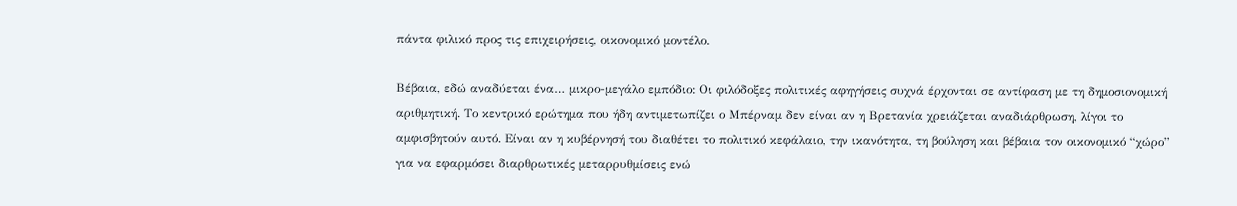πάντα φιλικό προς τις επιχειρήσεις, οικονομικό μοντέλο.

Βέβαια, εδώ αναδύεται ένα… μικρο-μεγάλο εμπόδιο: Οι φιλόδοξες πολιτικές αφηγήσεις συχνά έρχονται σε αντίφαση με τη δημοσιονομική αριθμητική. Το κεντρικό ερώτημα που ήδη αντιμετωπίζει ο Μπέρναμ δεν είναι αν η Βρετανία χρειάζεται αναδιάρθρωση, λίγοι το αμφισβητούν αυτό. Είναι αν η κυβέρνησή του διαθέτει το πολιτικό κεφάλαιο, την ικανότητα, τη βούληση και βέβαια τον οικονομικό “χώρο” για να εφαρμόσει διαρθρωτικές μεταρρυθμίσεις ενώ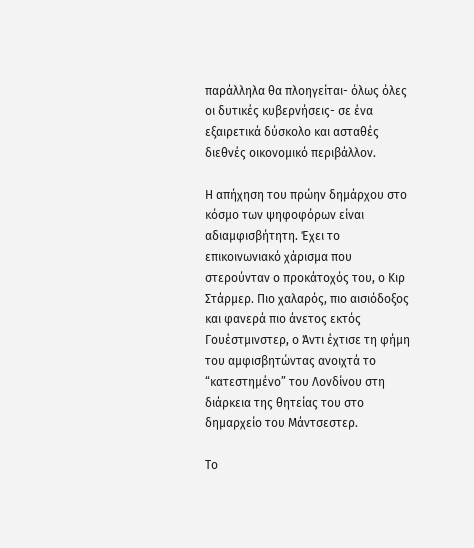παράλληλα θα πλοηγείται- όλως όλες οι δυτικές κυβερνήσεις- σε ένα εξαιρετικά δύσκολο και ασταθές διεθνές οικονομικό περιβάλλον.

Η απήχηση του πρώην δημάρχου στο κόσμο των ψηφοφόρων είναι αδιαμφισβήτητη. Έχει το επικοινωνιακό χάρισμα που στερούνταν ο προκάτοχός του, ο Κιρ Στάρμερ. Πιο χαλαρός, πιο αισιόδοξος και φανερά πιο άνετος εκτός Γουέστμινστερ, ο Άντι έχτισε τη φήμη του αμφισβητώντας ανοιχτά το “κατεστημένο” του Λονδίνου στη διάρκεια της θητείας του στο δημαρχείο του Μάντσεστερ.

Το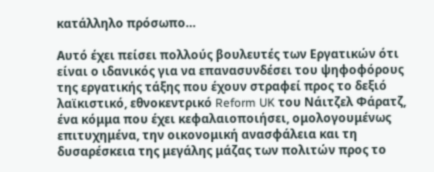κατάλληλο πρόσωπο…

Αυτό έχει πείσει πολλούς βουλευτές των Εργατικών ότι είναι ο ιδανικός για να επανασυνδέσει του ψηφοφόρους της εργατικής τάξης που έχουν στραφεί προς το δεξιό λαϊκιστικό, εθνοκεντρικό Reform UK του Νάιτζελ Φάρατζ, ένα κόμμα που έχει κεφαλαιοποιήσει, ομολογουμένως επιτυχημένα, την οικονομική ανασφάλεια και τη δυσαρέσκεια της μεγάλης μάζας των πολιτών προς το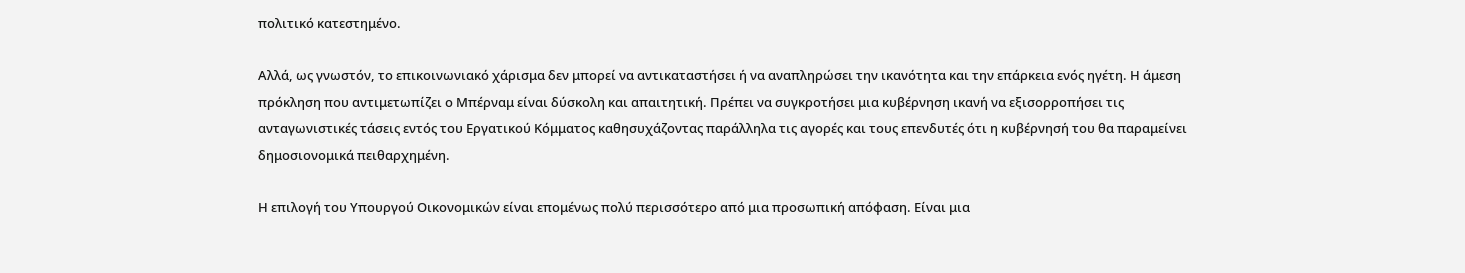πολιτικό κατεστημένο.

Αλλά, ως γνωστόν, το επικοινωνιακό χάρισμα δεν μπορεί να αντικαταστήσει ή να αναπληρώσει την ικανότητα και την επάρκεια ενός ηγέτη. Η άμεση πρόκληση που αντιμετωπίζει ο Μπέρναμ είναι δύσκολη και απαιτητική. Πρέπει να συγκροτήσει μια κυβέρνηση ικανή να εξισορροπήσει τις ανταγωνιστικές τάσεις εντός του Εργατικού Κόμματος καθησυχάζοντας παράλληλα τις αγορές και τους επενδυτές ότι η κυβέρνησή του θα παραμείνει δημοσιονομικά πειθαρχημένη.

Η επιλογή του Υπουργού Οικονομικών είναι επομένως πολύ περισσότερο από μια προσωπική απόφαση. Είναι μια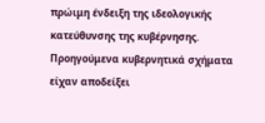πρώιμη ένδειξη της ιδεολογικής κατεύθυνσης της κυβέρνησης. Προηγούμενα κυβερνητικά σχήματα είχαν αποδείξει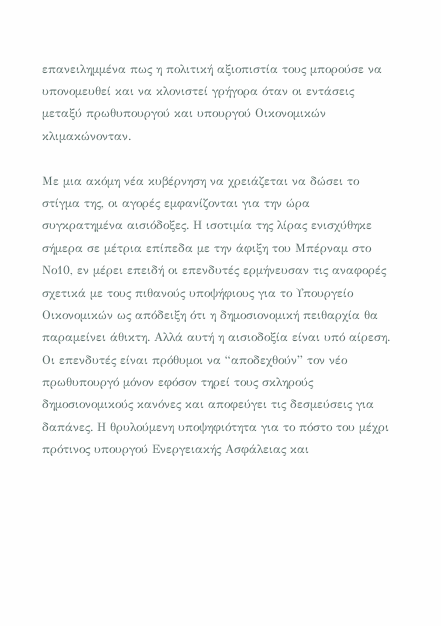επανειλημμένα πως η πολιτική αξιοπιστία τους μπορούσε να υπονομευθεί και να κλονιστεί γρήγορα όταν οι εντάσεις μεταξύ πρωθυπουργού και υπουργού Οικονομικών κλιμακώνονταν.

Με μια ακόμη νέα κυβέρνηση να χρειάζεται να δώσει το στίγμα της, οι αγορές εμφανίζονται για την ώρα συγκρατημένα αισιόδοξες. Η ισοτιμία της λίρας ενισχύθηκε σήμερα σε μέτρια επίπεδα με την άφιξη του Μπέρναμ στο Νο10, εν μέρει επειδή οι επενδυτές ερμήνευσαν τις αναφορές σχετικά με τους πιθανούς υποψήφιους για το Υπουργείο Οικονομικών ως απόδειξη ότι η δημοσιονομική πειθαρχία θα παραμείνει άθικτη. Αλλά αυτή η αισιοδοξία είναι υπό αίρεση. Οι επενδυτές είναι πρόθυμοι να “αποδεχθούν” τον νέο πρωθυπουργό μόνον εφόσον τηρεί τους σκληρούς δημοσιονομικούς κανόνες και αποφεύγει τις δεσμεύσεις για δαπάνες. Η θρυλούμενη υποψηφιότητα για το πόστο του μέχρι πρότινος υπουργού Ενεργειακής Ασφάλειας και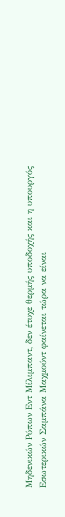Μηδενικών Ρύπων Εντ Μίλιμπαντ, δεν έτυχε θερμής υποδοχής και η υπουργός Εσωτερικών Σαμπάνα Μαχμούντ φαίνεται τώρα να είναι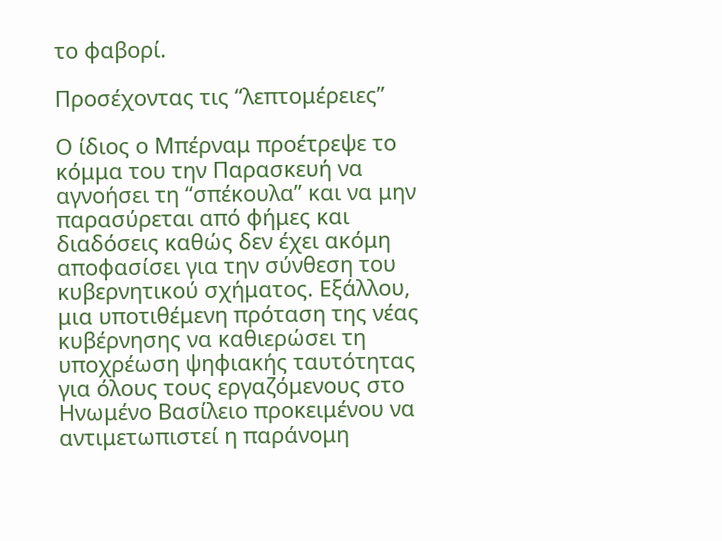το φαβορί.

Προσέχοντας τις “λεπτομέρειες”

Ο ίδιος ο Μπέρναμ προέτρεψε το κόμμα του την Παρασκευή να αγνοήσει τη “σπέκουλα” και να μην παρασύρεται από φήμες και διαδόσεις καθώς δεν έχει ακόμη αποφασίσει για την σύνθεση του κυβερνητικού σχήματος. Εξάλλου, μια υποτιθέμενη πρόταση της νέας κυβέρνησης να καθιερώσει τη υποχρέωση ψηφιακής ταυτότητας για όλους τους εργαζόμενους στο Ηνωμένο Βασίλειο προκειμένου να αντιμετωπιστεί η παράνομη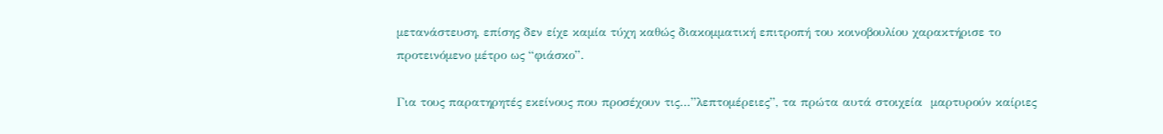μετανάστευση, επίσης δεν είχε καμία τύχη καθώς διακομματική επιτροπή του κοινοβουλίου χαρακτήρισε το προτεινόμενο μέτρο ως “φιάσκο”.

Για τους παρατηρητές εκείνους που προσέχουν τις…”λεπτομέρειες”, τα πρώτα αυτά στοιχεία  μαρτυρούν καίριες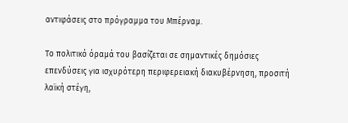αντιφάσεις στο πρόγραμμα του Μπέρναμ.

Το πολιτικό όραμά του βασίζεται σε σημαντικές δημόσιες επενδύσεις για ισχυρότερη περιφερειακή διακυβέρνηση, προσιτή λαϊκή στέγη,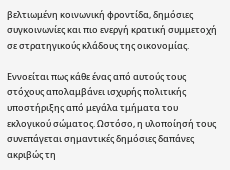βελτιωμένη κοινωνική φροντίδα, δημόσιες συγκοινωνίες και πιο ενεργή κρατική συμμετοχή σε στρατηγικούς κλάδους της οικονομίας.

Εννοείται πως κάθε ένας από αυτούς τους στόχους απολαμβάνει ισχυρής πολιτικής υποστήριξης από μεγάλα τμήματα του εκλογικού σώματος. Ωστόσο, η υλοποίησή τους συνεπάγεται σημαντικές δημόσιες δαπάνες ακριβώς τη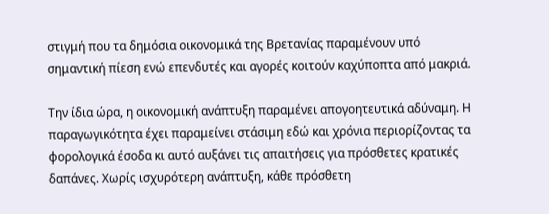στιγμή που τα δημόσια οικονομικά της Βρετανίας παραμένουν υπό σημαντική πίεση ενώ επενδυτές και αγορές κοιτούν καχύποπτα από μακριά.

Την ίδια ώρα, η οικονομική ανάπτυξη παραμένει απογοητευτικά αδύναμη. Η παραγωγικότητα έχει παραμείνει στάσιμη εδώ και χρόνια περιορίζοντας τα φορολογικά έσοδα κι αυτό αυξάνει τις απαιτήσεις για πρόσθετες κρατικές δαπάνες. Χωρίς ισχυρότερη ανάπτυξη, κάθε πρόσθετη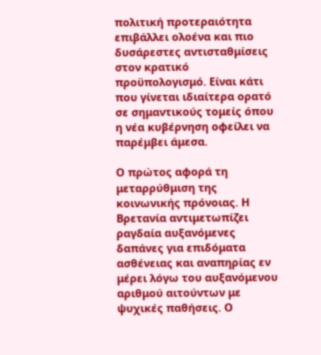πολιτική προτεραιότητα επιβάλλει ολοένα και πιο δυσάρεστες αντισταθμίσεις στον κρατικό προϋπολογισμό. Είναι κάτι που γίνεται ιδιαίτερα ορατό σε σημαντικούς τομείς όπου η νέα κυβέρνηση οφείλει να παρέμβει άμεσα.

Ο πρώτος αφορά τη μεταρρύθμιση της κοινωνικής πρόνοιας. Η Βρετανία αντιμετωπίζει ραγδαία αυξανόμενες δαπάνες για επιδόματα ασθένειας και αναπηρίας εν μέρει λόγω του αυξανόμενου αριθμού αιτούντων με ψυχικές παθήσεις. Ο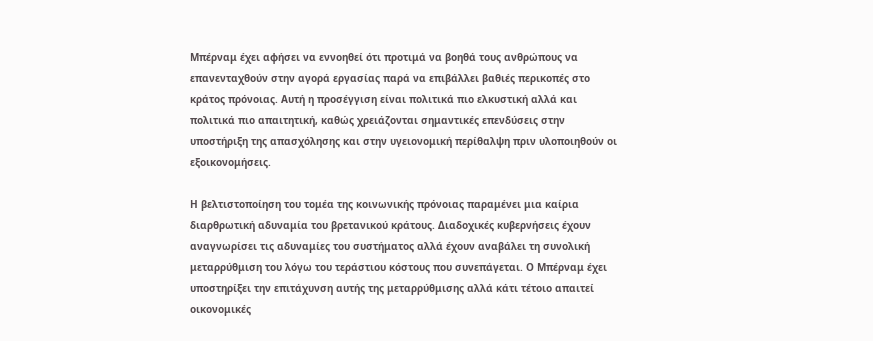Μπέρναμ έχει αφήσει να εννοηθεί ότι προτιμά να βοηθά τους ανθρώπους να επανενταχθούν στην αγορά εργασίας παρά να επιβάλλει βαθιές περικοπές στο κράτος πρόνοιας. Αυτή η προσέγγιση είναι πολιτικά πιο ελκυστική αλλά και πολιτικά πιο απαιτητική, καθώς χρειάζονται σημαντικές επενδύσεις στην υποστήριξη της απασχόλησης και στην υγειονομική περίθαλψη πριν υλοποιηθούν οι εξοικονομήσεις.

Η βελτιστοποίηση του τομέα της κοινωνικής πρόνοιας παραμένει μια καίρια διαρθρωτική αδυναμία του βρετανικού κράτους. Διαδοχικές κυβερνήσεις έχουν αναγνωρίσει τις αδυναμίες του συστήματος αλλά έχουν αναβάλει τη συνολική μεταρρύθμιση του λόγω του τεράστιου κόστους που συνεπάγεται. Ο Μπέρναμ έχει υποστηρίξει την επιτάχυνση αυτής της μεταρρύθμισης αλλά κάτι τέτοιο απαιτεί οικονομικές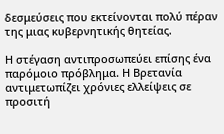δεσμεύσεις που εκτείνονται πολύ πέραν της μιας κυβερνητικής θητείας.

Η στέγαση αντιπροσωπεύει επίσης ένα παρόμοιο πρόβλημα. Η Βρετανία αντιμετωπίζει χρόνιες ελλείψεις σε προσιτή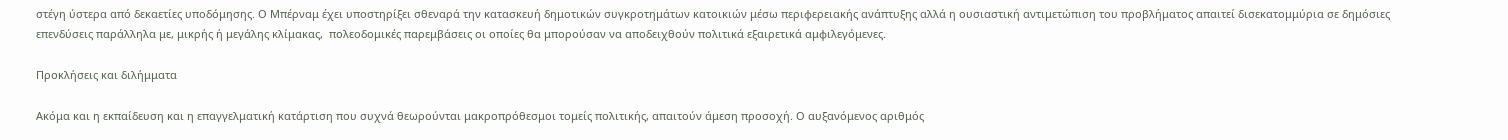στέγη ύστερα από δεκαετίες υποδόμησης. Ο Μπέρναμ έχει υποστηρίξει σθεναρά την κατασκευή δημοτικών συγκροτημάτων κατοικιών μέσω περιφερειακής ανάπτυξης αλλά η ουσιαστική αντιμετώπιση του προβλήματος απαιτεί δισεκατομμύρια σε δημόσιες επενδύσεις παράλληλα με, μικρής ή μεγάλης κλίμακας,  πολεοδομικές παρεμβάσεις οι οποίες θα μπορούσαν να αποδειχθούν πολιτικά εξαιρετικά αμφιλεγόμενες.

Προκλήσεις και διλήμματα

Ακόμα και η εκπαίδευση και η επαγγελματική κατάρτιση που συχνά θεωρούνται μακροπρόθεσμοι τομείς πολιτικής, απαιτούν άμεση προσοχή. Ο αυξανόμενος αριθμός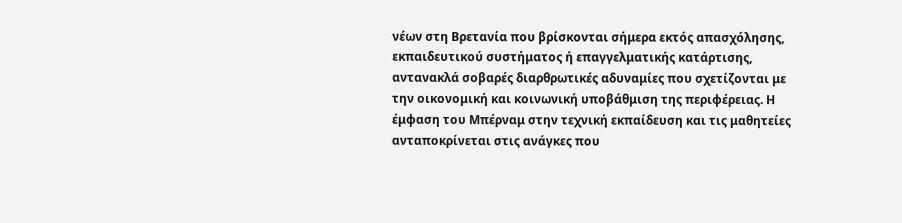νέων στη Βρετανία που βρίσκονται σήμερα εκτός απασχόλησης, εκπαιδευτικού συστήματος ή επαγγελματικής κατάρτισης, αντανακλά σοβαρές διαρθρωτικές αδυναμίες που σχετίζονται με την οικονομική και κοινωνική υποβάθμιση της περιφέρειας. Η έμφαση του Μπέρναμ στην τεχνική εκπαίδευση και τις μαθητείες ανταποκρίνεται στις ανάγκες που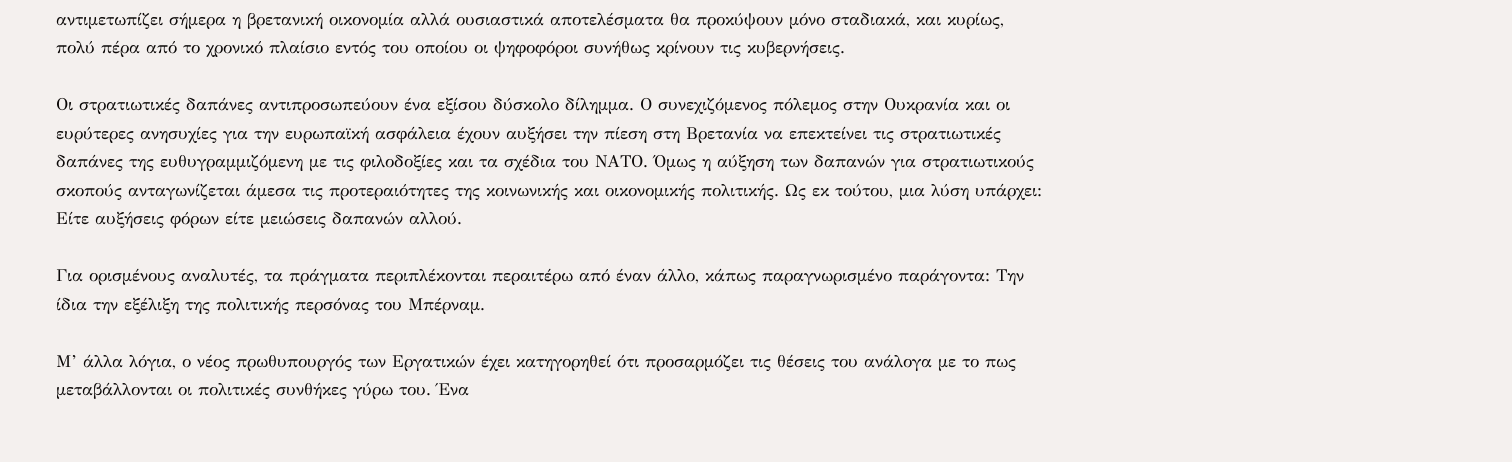αντιμετωπίζει σήμερα η βρετανική οικονομία αλλά ουσιαστικά αποτελέσματα θα προκύψουν μόνο σταδιακά, και κυρίως, πολύ πέρα από το χρονικό πλαίσιο εντός του οποίου οι ψηφοφόροι συνήθως κρίνουν τις κυβερνήσεις.

Οι στρατιωτικές δαπάνες αντιπροσωπεύουν ένα εξίσου δύσκολο δίλημμα. Ο συνεχιζόμενος πόλεμος στην Ουκρανία και οι ευρύτερες ανησυχίες για την ευρωπαϊκή ασφάλεια έχουν αυξήσει την πίεση στη Βρετανία να επεκτείνει τις στρατιωτικές δαπάνες της ευθυγραμμιζόμενη με τις φιλοδοξίες και τα σχέδια του ΝΑΤΟ. Όμως η αύξηση των δαπανών για στρατιωτικούς σκοπούς ανταγωνίζεται άμεσα τις προτεραιότητες της κοινωνικής και οικονομικής πολιτικής. Ως εκ τούτου, μια λύση υπάρχει: Είτε αυξήσεις φόρων είτε μειώσεις δαπανών αλλού.

Για ορισμένους αναλυτές, τα πράγματα περιπλέκονται περαιτέρω από έναν άλλο, κάπως παραγνωρισμένο παράγοντα: Την ίδια την εξέλιξη της πολιτικής περσόνας του Μπέρναμ.

Μ’ άλλα λόγια, ο νέος πρωθυπουργός των Εργατικών έχει κατηγορηθεί ότι προσαρμόζει τις θέσεις του ανάλογα με το πως μεταβάλλονται οι πολιτικές συνθήκες γύρω του. Ένα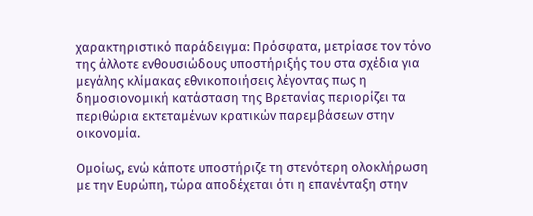χαρακτηριστικό παράδειγμα: Πρόσφατα, μετρίασε τον τόνο της άλλοτε ενθουσιώδους υποστήριξής του στα σχέδια για μεγάλης κλίμακας εθνικοποιήσεις λέγοντας πως η δημοσιονομική κατάσταση της Βρετανίας περιορίζει τα περιθώρια εκτεταμένων κρατικών παρεμβάσεων στην οικονομία.

Ομοίως, ενώ κάποτε υποστήριζε τη στενότερη ολοκλήρωση με την Ευρώπη, τώρα αποδέχεται ότι η επανένταξη στην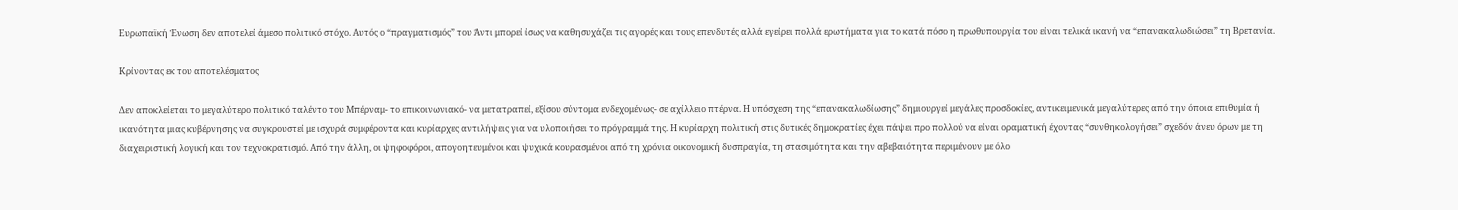Ευρωπαϊκή Ένωση δεν αποτελεί άμεσο πολιτικό στόχο. Αυτός ο “πραγματισμός” του Άντι μπορεί ίσως να καθησυχάζει τις αγορές και τους επενδυτές αλλά εγείρει πολλά ερωτήματα για το κατά πόσο η πρωθυπουργία του είναι τελικά ικανή να “επανακαλωδιώσει” τη Βρετανία.

Κρίνοντας εκ του αποτελέσματος

Δεν αποκλείεται το μεγαλύτερο πολιτικό ταλέντο του Μπέρναμ- το επικοινωνιακό- να μετατραπεί, εξίσου σύντομα ενδεχομένως- σε αχίλλειο πτέρνα. Η υπόσχεση της “επανακαλωδίωσης” δημιουργεί μεγάλες προσδοκίες, αντικειμενικά μεγαλύτερες από την όποια επιθυμία ή ικανότητα μιας κυβέρνησης να συγκρουστεί με ισχυρά συμφέροντα και κυρίαρχες αντιλήψεις για να υλοποιήσει το πρόγραμμά της. Η κυρίαρχη πολιτική στις δυτικές δημοκρατίες έχει πάψει προ πολλού να είναι οραματική έχοντας “συνθηκολογήσει” σχεδόν άνευ όρων με τη διαχειριστική λογική και τον τεχνοκρατισμό. Από την άλλη, οι ψηφοφόροι, απογοητευμένοι και ψυχικά κουρασμένοι από τη χρόνια οικονομική δυσπραγία, τη στασιμότητα και την αβεβαιότητα περιμένουν με όλο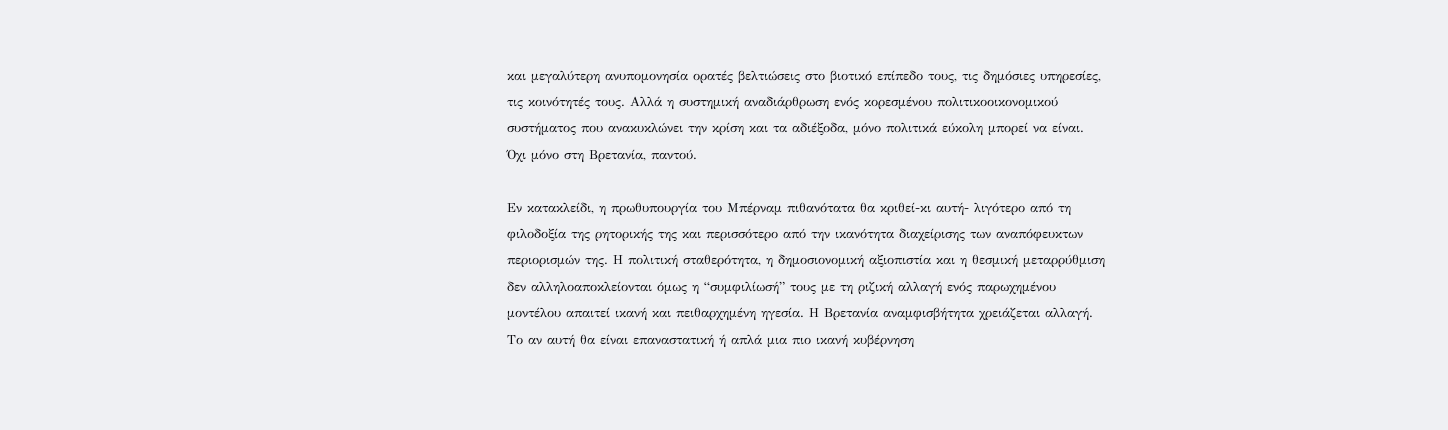και μεγαλύτερη ανυπομονησία ορατές βελτιώσεις στο βιοτικό επίπεδο τους, τις δημόσιες υπηρεσίες, τις κοινότητές τους. Αλλά η συστημική αναδιάρθρωση ενός κορεσμένου πολιτικοοικονομικού συστήματος που ανακυκλώνει την κρίση και τα αδιέξοδα, μόνο πολιτικά εύκολη μπορεί να είναι. Όχι μόνο στη Βρετανία, παντού.

Εν κατακλείδι, η πρωθυπουργία του Μπέρναμ πιθανότατα θα κριθεί-κι αυτή- λιγότερο από τη φιλοδοξία της ρητορικής της και περισσότερο από την ικανότητα διαχείρισης των αναπόφευκτων περιορισμών της. Η πολιτική σταθερότητα, η δημοσιονομική αξιοπιστία και η θεσμική μεταρρύθμιση δεν αλληλοαποκλείονται όμως η “συμφιλίωσή” τους με τη ριζική αλλαγή ενός παρωχημένου μοντέλου απαιτεί ικανή και πειθαρχημένη ηγεσία. Η Βρετανία αναμφισβήτητα χρειάζεται αλλαγή. Το αν αυτή θα είναι επαναστατική ή απλά μια πιο ικανή κυβέρνηση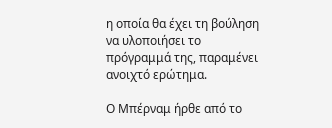η οποία θα έχει τη βούληση να υλοποιήσει το πρόγραμμά της, παραμένει ανοιχτό ερώτημα.

Ο Μπέρναμ ήρθε από το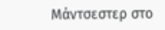Μάντσεστερ στο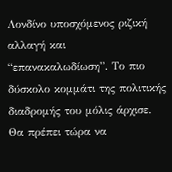Λονδίνο υποσχόμενος ριζική αλλαγή και “επανακαλωδίωση”. Το πιο δύσκολο κομμάτι της πολιτικής διαδρομής του μόλις άρχισε. Θα πρέπει τώρα να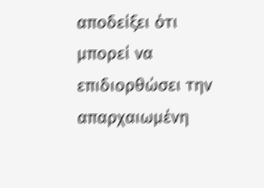αποδείξει ότι μπορεί να επιδιορθώσει την απαρχαιωμένη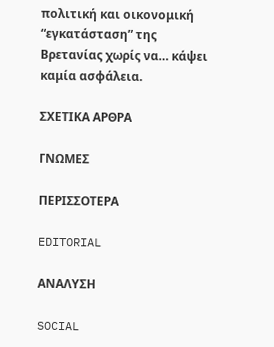πολιτική και οικονομική “εγκατάσταση” της Βρετανίας χωρίς να… κάψει καμία ασφάλεια.

ΣΧΕΤΙΚΑ ΑΡΘΡΑ

ΓΝΩΜΕΣ

ΠΕΡΙΣΣΟΤΕΡΑ

EDITORIAL

ΑΝΑΛΥΣΗ

SOCIAL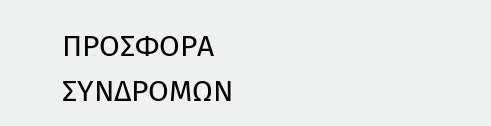ΠΡΟΣΦΟΡΑ ΣΥΝΔΡΟΜΩΝ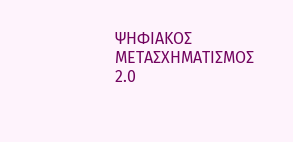ΨΗΦΙΑΚΟΣ ΜΕΤΑΣΧΗΜΑΤΙΣΜΟΣ 2.0